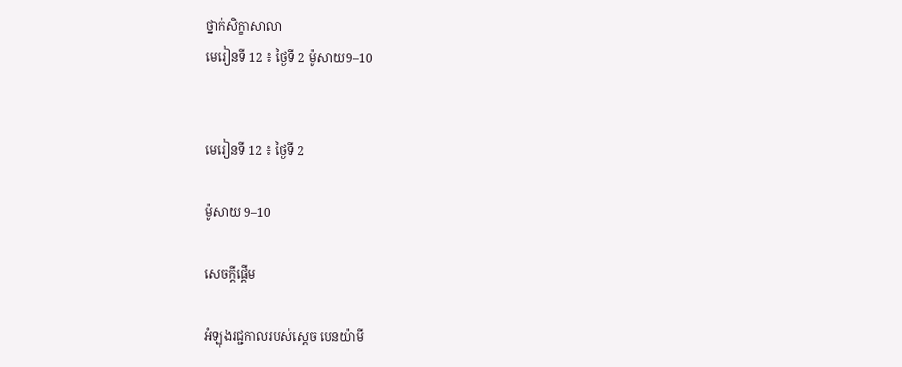ថ្នាក់សិក្ខាសាលា
មេរៀនទី 12 ៖ ថ្ងៃទី 2 ម៉ូសាយ9–10


មេរៀនទី 12 ៖ ថ្ងៃទី 2

ម៉ូសាយ 9–10

សេចក្តីផ្ដើម

អំឡុងរជ្ជកាលរបស់ស្តេច បេនយ៉ាមី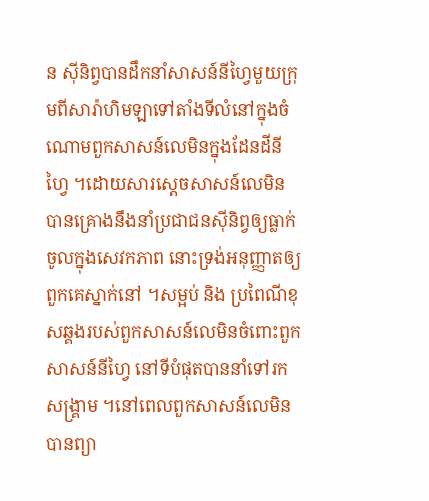ន ស៊ីនិព្វបានដឹកនាំសាសន៍នីហ្វៃមួយក្រុមពីសារ៉ាហិមឡាទៅតាំងទីលំនៅក្នុងចំណោមពួកសាសន៍លេមិនក្នុងដែនដីនីហ្វៃ ។ដោយសារស្តេចសាសន៍លេមិនបានគ្រោងនឹងនាំប្រជាជនស៊ីនិព្វឲ្យធ្លាក់ចូលក្នុងសេវកភាព នោះទ្រង់អនុញ្ញាតឲ្យពួកគេស្នាក់នៅ ។សម្អប់ និង ប្រពៃណីខុសឆ្គងរបស់ពួកសាសន៍លេមិនចំពោះពួកសាសន៍នីហ្វៃ នៅទីបំផុតបាននាំទៅរកសង្គ្រាម ។នៅពេលពួកសាសន៍លេមិនបានព្យា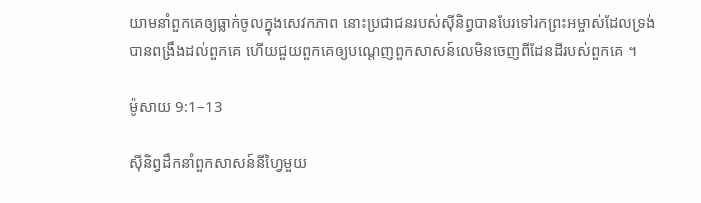យាមនាំពួកគេឲ្យធ្លាក់ចូលក្នុងសេវកភាព នោះប្រជាជនរបស់ស៊ីនិព្វបានបែរទៅរកព្រះអម្ចាស់ដែលទ្រង់បានពង្រឹងដល់ពួកគេ ហើយជួយពួកគេឲ្យបណ្តេញពួកសាសន៍លេមិនចេញពីដែនដីរបស់ពួកគេ ។

ម៉ូសាយ 9:1–13

ស៊ីនិព្វដឹកនាំពួកសាសន៍នីហ្វៃមួយ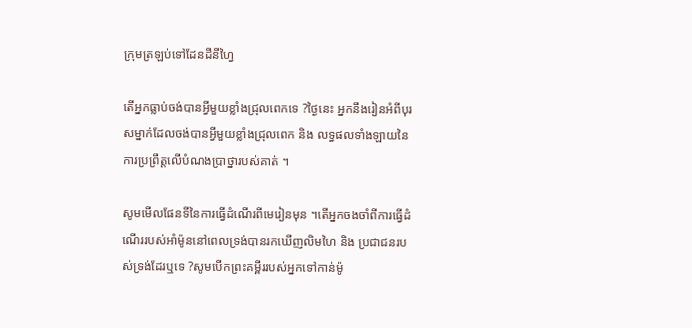ក្រុមត្រឡប់ទៅដែនដីនីហ្វៃ

តើអ្នកធ្លាប់ចង់បានអ្វីមួយខ្លាំងជ្រុលពេកទេ ?ថ្ងៃនេះ អ្នកនឹងរៀនអំពីបុរសម្នាក់ដែលចង់បានអ្វីមួយខ្លាំងជ្រុលពេក និង លទ្ធផលទាំងឡាយនៃការប្រព្រឹត្តលើបំណងប្រាថ្នារបស់គាត់ ។

សូមមើលផែនទីនៃការធ្វើដំណើរពីមេរៀនមុន ។តើអ្នកចងចាំពីការធ្វើដំណើររបស់អាំម៉ូននៅពេលទ្រង់បានរកឃើញលិមហៃ និង ប្រជាជនរបស់ទ្រង់ដែរឬទេ ?សូមបើកព្រះគម្ពីររបស់អ្នកទៅកាន់ម៉ូ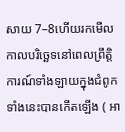សាយ 7–8ហើយរកមើលកាលបរិច្ឆេទនៅពេលព្រឹត្តិការណ៍ទាំងឡាយក្នុងជំពូកទាំងនេះបានកើតឡើង ( អា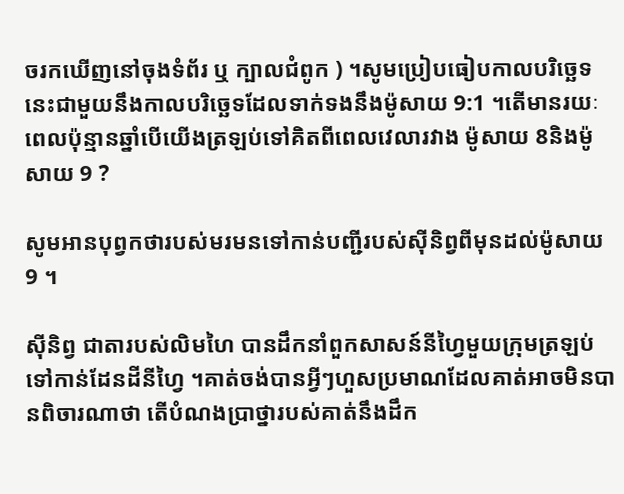ចរកឃើញនៅចុងទំព័រ ឬ ក្បាលជំពូក ) ។សូមប្រៀបធៀបកាលបរិច្ឆេទនេះជាមួយនឹងកាលបរិច្ឆេទដែលទាក់ទងនឹងម៉ូសាយ 9:1 ។តើមានរយៈពេលប៉ុន្មានឆ្នាំបើយើងត្រឡប់ទៅគិតពីពេលវេលារវាង ម៉ូសាយ 8និងម៉ូសាយ 9 ?

សូមអានបុព្វកថារបស់មរមនទៅកាន់បញ្ជីរបស់ស៊ីនិព្វពីមុនដល់ម៉ូសាយ 9 ។

ស៊ីនិព្វ ជាតារបស់លិមហៃ បានដឹកនាំពួកសាសន៍នីហ្វៃមួយក្រុមត្រឡប់ទៅកាន់ដែនដីនីហ្វៃ ។គាត់ចង់បានអ្វីៗហួសប្រមាណដែលគាត់អាចមិនបានពិចារណាថា តើបំណងប្រាថ្នារបស់គាត់នឹងដឹក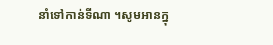នាំទៅកាន់ទីណា ។សូមអានក្នុ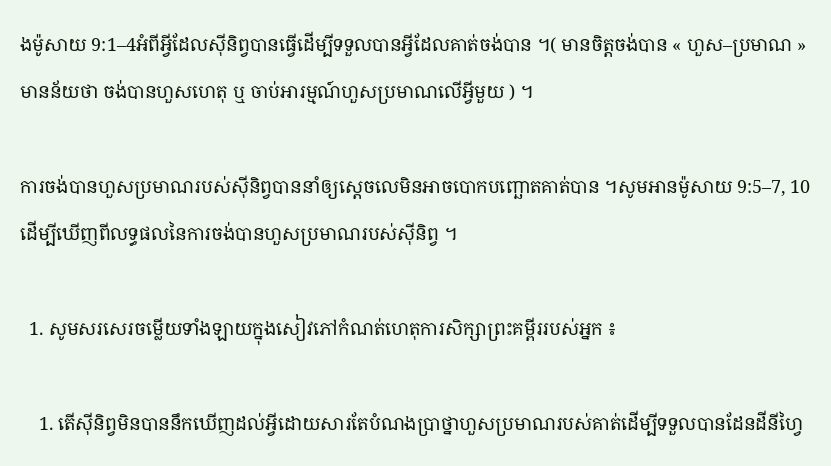ងម៉ូសាយ 9:1–4អំពីអ្វីដែលស៊ីនិព្វបានធ្វើដើម្បីទទួលបានអ្វីដែលគាត់ចង់បាន ។( មានចិត្តចង់បាន « ហួស–ប្រមាណ » មានន័យថា ចង់បានហួសហេតុ ឬ ចាប់អារម្មណ៍ហួសប្រមាណលើអ្វីមួយ ) ។

ការចង់បានហួសប្រមាណរបស់ស៊ីនិព្វបាននាំឲ្យស្តេចលេមិនអាចបោកបញ្ឆោតគាត់បាន ។សូមអានម៉ូសាយ 9:5–7, 10ដើម្បីឃើញពីលទ្ធផលនៃការចង់បានហួសប្រមាណរបស់ស៊ីនិព្វ ។

  1. សូមសរសេរចម្លើយទាំងឡាយក្នុងសៀវភៅកំណត់ហេតុការសិក្សាព្រះគម្ពីររបស់អ្នក ៖

    1. តើស៊ីនិព្វមិនបាននឹកឃើញដល់អ្វីដោយសារតែបំណងប្រាថ្នាហួសប្រមាណរបស់គាត់ដើម្បីទទួលបានដែនដីនីហ្វៃ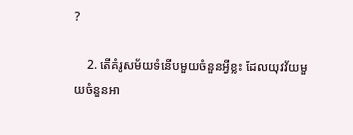?

    2. តើគំរូសម័យទំនើបមួយចំនួនអ្វីខ្លះ ដែលយុវវ័យមួយចំនួនអា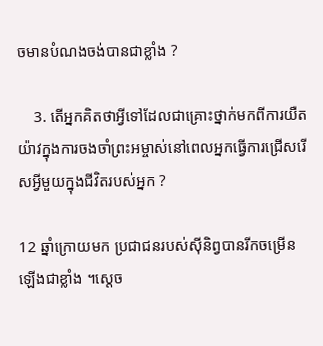ចមានបំណងចង់បានជាខ្លាំង ?

    3. តើអ្នកគិតថាអ្វីទៅដែលជាគ្រោះថ្នាក់មកពីការយឺតយ៉ាវក្នុងការចងចាំព្រះអម្ចាស់នៅពេលអ្នកធ្វើការជ្រើសរើសអ្វីមួយក្នុងជីវិតរបស់អ្នក ?

12 ឆ្នាំក្រោយមក ប្រជាជនរបស់ស៊ីនិព្វបានរីកចម្រើនឡើងជាខ្លាំង ។ស្តេច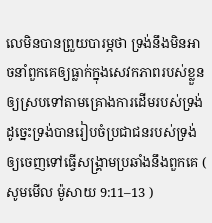លេមិនបានព្រួយបារម្ភថា ទ្រង់នឹងមិនអាចនាំពួកគេឲ្យធ្លាក់ក្នុងសេវកភាពរបស់ខ្លួនឲ្យស្របទៅតាមគ្រោងការដើមរបស់ទ្រង់ ដូច្នេះទ្រង់បានរៀបចំប្រជាជនរបស់ទ្រង់ឲ្យចេញទៅធ្វើសង្គ្រាមប្រឆាំងនឹងពួកគេ ( សូមមើល ម៉ូសាយ 9:11–13 )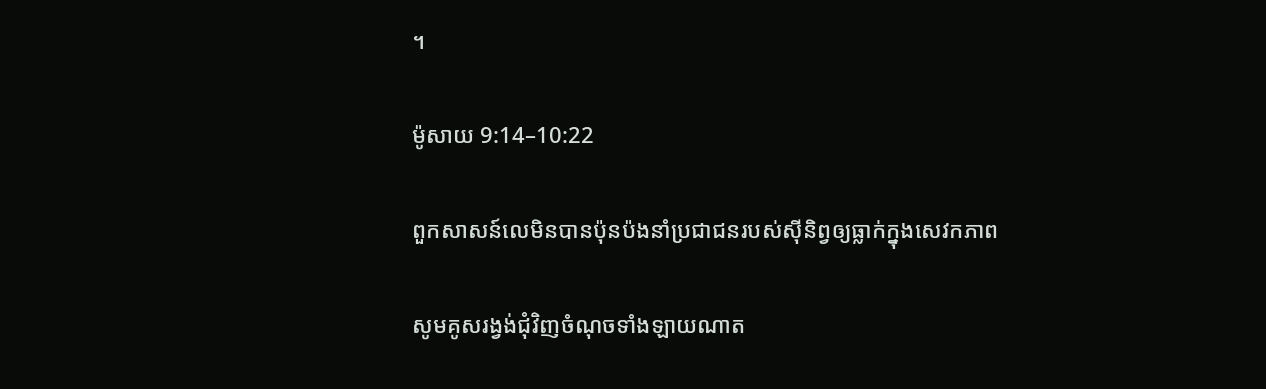។

ម៉ូសាយ 9:14–10:22

ពួកសាសន៍លេមិនបានប៉ុនប៉ងនាំប្រជាជនរបស់ស៊ីនិព្វឲ្យធ្លាក់ក្នុងសេវកភាព

សូមគូសរង្វង់ជុំវិញចំណុចទាំងឡាយណាត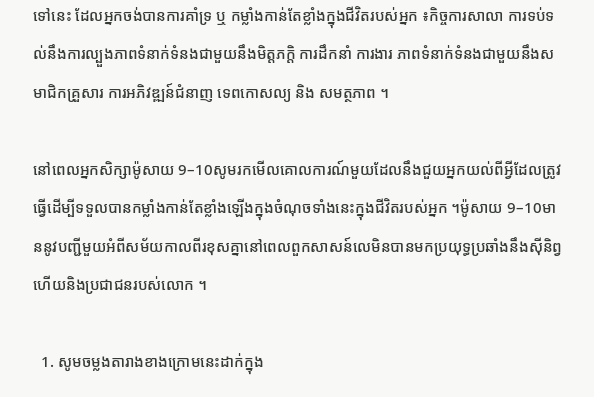ទៅនេះ ដែលអ្នកចង់បានការគាំទ្រ ឬ កម្លាំងកាន់តែខ្លាំងក្នុងជីវិតរបស់អ្នក ៖កិច្ចការសាលា ការទប់ទល់នឹងការល្បួងភាពទំនាក់ទំនងជាមួយនឹងមិត្តភក្ដិ ការដឹកនាំ ការងារ ភាពទំនាក់ទំនងជាមួយនឹងសមាជិកគ្រួសារ ការអភិវឌ្ឍន៍ជំនាញ ទេពកោសល្យ និង សមត្ថភាព ។

នៅពេលអ្នកសិក្សាម៉ូសាយ 9–10សូមរកមើលគោលការណ៍មួយដែលនឹងជួយអ្នកយល់ពីអ្វីដែលត្រូវធ្វើដើម្បីទទួលបានកម្លាំងកាន់តែខ្លាំងឡើងក្នុងចំណុចទាំងនេះក្នុងជីវិតរបស់អ្នក ។ម៉ូសាយ 9–10មាននូវបញ្ជីមួយអំពីសម័យកាលពីរខុសគ្នានៅពេលពួកសាសន៍លេមិនបានមកប្រយុទ្ធប្រឆាំងនឹងស៊ីនិព្វ ហើយនិងប្រជាជនរបស់លោក ។

  1. សូមចម្លងតារាងខាងក្រោមនេះដាក់ក្នុង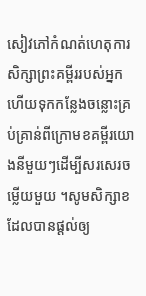សៀវភៅកំណត់ហេតុការសិក្សាព្រះគម្ពីររបស់អ្នក ហើយទុកកន្លែងចន្លោះគ្រប់គ្រាន់ពីក្រោមខគម្ពីរយោងនីមួយៗដើម្បីសរសេរចម្លើយមួយ ។សូមសិក្សាខដែលបានផ្តល់ឲ្យ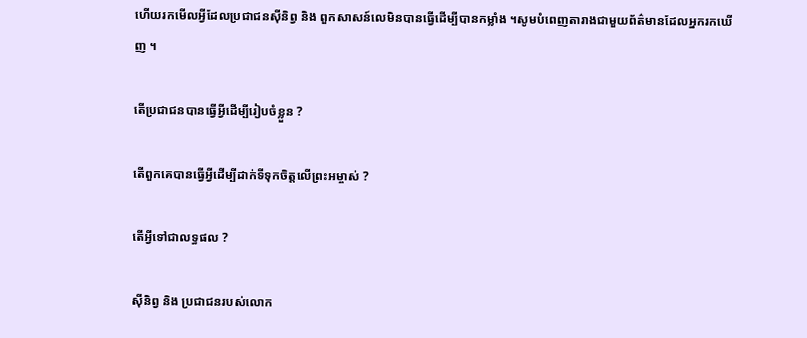ហើយរកមើលអ្វីដែលប្រជាជនស៊ីនិព្វ និង ពួកសាសន៍លេមិនបានធ្វើដើម្បីបានកម្លាំង ។សូមបំពេញតារាងជាមួយព័ត៌មានដែលអ្នករកឃើញ ។

តើប្រជាជនបានធ្វើអ្វីដើម្បីរៀបចំខ្លួន ?

តើពួកគេបានធ្វើអ្វីដើម្បីដាក់ទីទុកចិត្តលើព្រះអម្ចាស់ ?

តើអ្វីទៅជាលទ្ធផល ?

ស៊ីនិព្វ និង ប្រជាជនរបស់លោក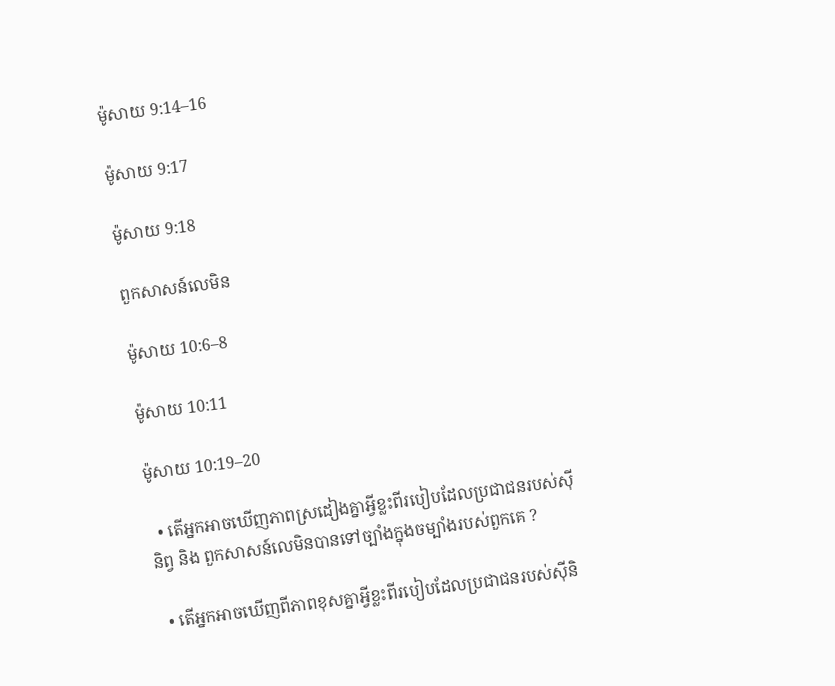ម៉ូសាយ 9:14–16

ម៉ូសាយ 9:17

ម៉ូសាយ 9:18

ពួកសាសន៍លេមិន

ម៉ូសាយ 10:6–8

ម៉ូសាយ 10:11

ម៉ូសាយ 10:19–20

  • តើអ្នកអាចឃើញភាពស្រដៀងគ្នាអ្វីខ្លះពីរបៀបដែលប្រជាជនរបស់ស៊ីនិព្វ និង ពួកសាសន៍លេមិនបានទៅច្បាំងក្នុងចម្បាំងរបស់ពួកគេ ?

  • តើអ្នកអាចឃើញពីភាពខុសគ្នាអ្វីខ្លះពីរបៀបដែលប្រជាជនរបស់ស៊ីនិ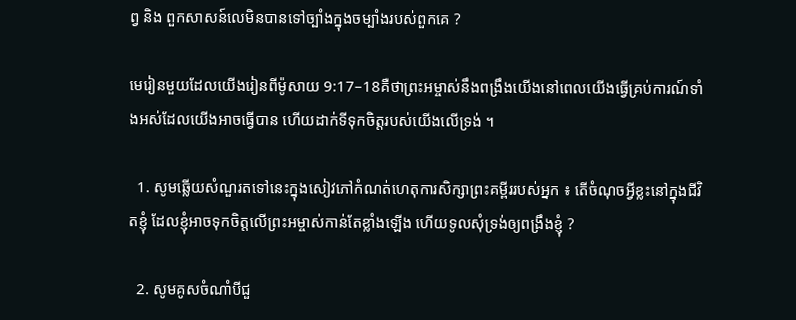ព្វ និង ពួកសាសន៍លេមិនបានទៅច្បាំងក្នុងចម្បាំងរបស់ពួកគេ ?

មេរៀនមួយដែលយើងរៀនពីម៉ូសាយ 9:17–18គឺថាព្រះអម្ចាស់នឹងពង្រឹងយើងនៅពេលយើងធ្វើគ្រប់ការណ៍ទាំងអស់ដែលយើងអាចធ្វើបាន ហើយដាក់ទីទុកចិត្តរបស់យើងលើទ្រង់ ។

  1. សូមឆ្លើយសំណួរតទៅនេះក្នុងសៀវភៅកំណត់ហេតុការសិក្សាព្រះគម្ពីររបស់អ្នក ៖ តើចំណុចអ្វីខ្លះនៅក្នុងជីវិតខ្ញុំ ដែលខ្ញុំអាចទុកចិត្តលើព្រះអម្ចាស់កាន់តែខ្លាំងឡើង ហើយទូលសុំទ្រង់ឲ្យពង្រឹងខ្ញុំ ?

  2. សូមគូសចំណាំបីជួ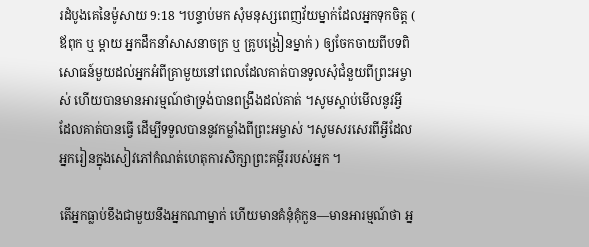រដំបូងគេនៃម៉ូសាយ 9:18 ។បន្ទាប់មក សុំមនុស្សពេញវ័យម្នាក់ដែលអ្នកទុកចិត្ត ( ឪពុក ឬ ម្តាយ អ្នកដឹកនាំសាសនាចក្រ ឬ គ្រូបង្រៀនម្នាក់ ) ឲ្យចែកចាយពីបទពិសោធន៍មួយដល់អ្នកអំពីគ្រាមួយនៅពេលដែលគាត់បានទូលសុំជំនួយពីព្រះអម្ចាស់ ហើយបានមានអារម្មណ៍ថាទ្រង់បានពង្រឹងដល់គាត់ ។សូមស្តាប់មើលនូវអ្វី ដែលគាត់បានធ្វើ ដើម្បីទទួលបាននូវកម្លាំងពីព្រះអម្ចាស់ ។សូមសរសេរពីអ្វីដែលអ្នករៀនក្នុងសៀវភៅកំណត់ហេតុការសិក្សាព្រះគម្ពីររបស់អ្នក ។

តើអ្នកធ្លាប់ខឹងជាមួយនឹងអ្នកណាម្នាក់ ហើយមានគំនុំគុំកួន—មានអារម្មណ៍ថា អ្ន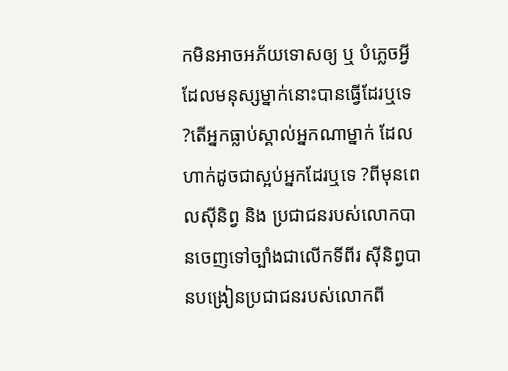កមិនអាចអភ័យទោសឲ្យ ឬ បំភ្លេចអ្វីដែលមនុស្សម្នាក់នោះបានធ្វើដែរឬទេ ?តើអ្នកធ្លាប់ស្គាល់អ្នកណាម្នាក់ ដែលហាក់ដូចជាស្អប់អ្នកដែរឬទេ ?ពីមុនពេលស៊ីនិព្វ និង ប្រជាជនរបស់លោកបានចេញទៅច្បាំងជាលើកទីពីរ ស៊ីនិព្វបានបង្រៀនប្រជាជនរបស់លោកពី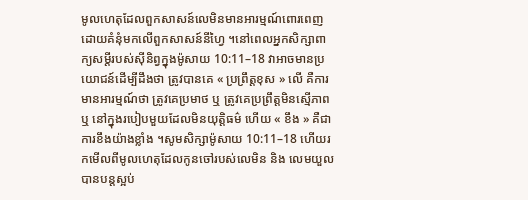មូលហេតុដែលពួកសាសន៍លេមិនមានអារម្មណ៍ពោរពេញដោយគំនុំមកលើពួកសាសន៍នីហ្វៃ ។នៅពេលអ្នកសិក្សាពាក្យសម្តីរបស់ស៊ីនិព្វក្នុងម៉ូសាយ 10:11–18 វាអាចមានប្រយោជន៍ដើម្បីដឹងថា ត្រូវបានគេ « ប្រព្រឹត្តខុស » លើ គឺការមានអារម្មណ៍ថា ត្រូវគេប្រមាថ ឬ ត្រូវគេប្រព្រឹត្តមិនស្មើភាព ឬ នៅក្នុងរបៀបមួយដែលមិនយុត្តិធម៌ ហើយ « ខឹង » គឺជាការខឹងយ៉ាងខ្លាំង ។សូមសិក្សាម៉ូសាយ 10:11–18 ហើយរកមើលពីមូលហេតុដែលកូនចៅរបស់លេមិន និង លេមយួលបានបន្តស្អប់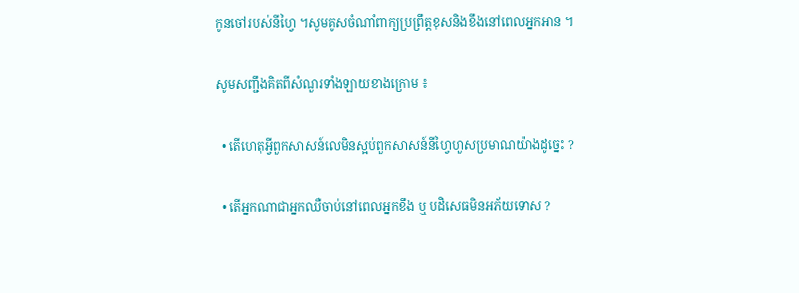កូនចៅរបស់នីហ្វៃ ។សូមគូសចំណាំពាក្យប្រព្រឹត្តខុសនិងខឹងនៅពេលអ្នកអាន ។

សូមសញ្ជឹងគិតពីសំណួរទាំងឡាយខាងក្រោម ៖

  • តើហេតុអ្វីពួកសាសន៍លេមិនស្អប់ពួកសាសន៍នីហ្វៃហួសប្រមាណយ៉ាងដូច្នេះ ?

  • តើអ្នកណាជាអ្នកឈឺចាប់នៅពេលអ្នកខឹង ឬ បដិសេធមិនអភ័យទោស ?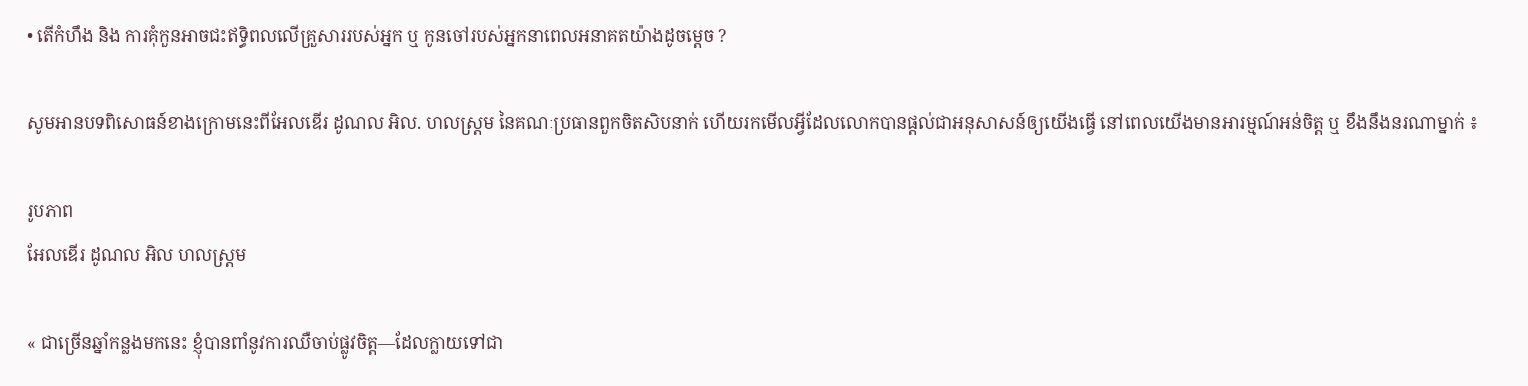• តើកំហឹង និង ការគុំកួនអាចជះឥទ្ធិពលលើគ្រួសាររបស់អ្នក ឬ កូនចៅរបស់អ្នកនាពេលអនាគតយ៉ាងដូចម្តេច ?

សូមអានបទពិសោធន៍ខាងក្រោមនេះពីអែលឌើរ ដូណល អិល. ហលស្ត្រម នៃគណៈប្រធានពួកចិតសិបនាក់ ហើយរកមើលអ្វីដែលលោកបានផ្តល់ជាអនុសាសន៍ឲ្យយើងធ្វើ នៅពេលយើងមានអារម្មណ៍អន់ចិត្ត ឬ ខឹងនឹងនរណាម្នាក់ ៖

រូបភាព
អែលឌើរ ដូណល អិល ហលស្ត្រម

« ជាច្រើនឆ្នាំកន្លងមកនេះ ខ្ញុំបានពាំនូវការឈឺចាប់ផ្លូវចិត្ត—ដែលក្លាយទៅជា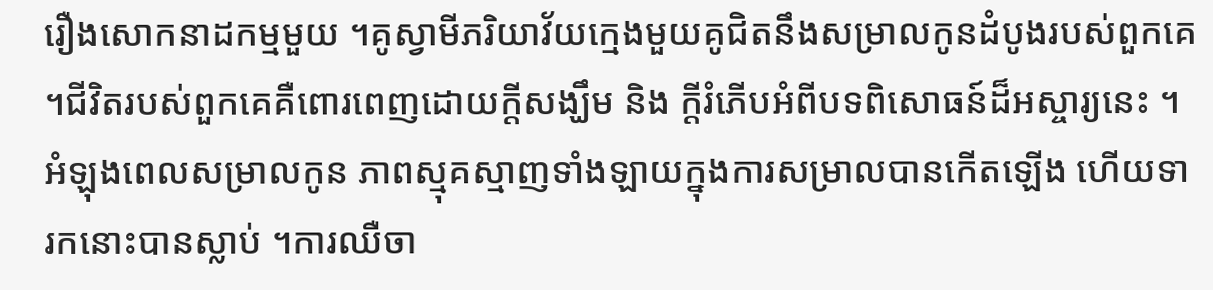រឿងសោកនាដកម្មមួយ ។គូស្វាមីភរិយាវ័យក្មេងមួយគូជិតនឹងសម្រាលកូនដំបូងរបស់ពួកគេ ។ជីវិតរបស់ពួកគេគឺពោរពេញដោយក្តីសង្ឃឹម និង ក្ដីរំភើបអំពីបទពិសោធន៍ដ៏អស្ចារ្យនេះ ។អំឡុងពេលសម្រាលកូន ភាពស្មុគស្មាញទាំងឡាយក្នុងការសម្រាលបានកើតឡើង ហើយទារកនោះបានស្លាប់ ។ការឈឺចា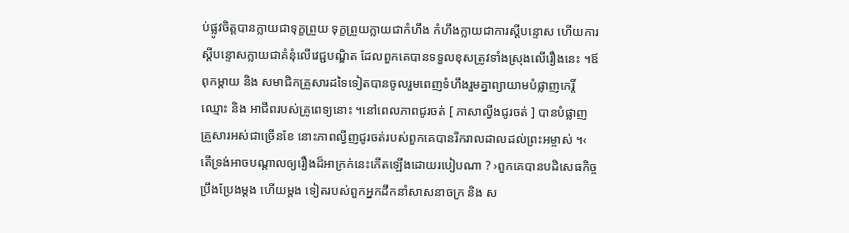ប់ផ្លូវចិត្តបានក្លាយជាទុក្ខព្រួយ ទុក្ខព្រួយក្លាយជាកំហឹង កំហឹងក្លាយជាការស្តីបន្ទោស ហើយការស្តីបន្ទោសក្លាយជាគំនុំលើវេជ្ជបណ្ឌិត ដែលពួកគេបានទទួលខុសត្រូវទាំងស្រុងលើរឿងនេះ ។ឪពុកម្តាយ និង សមាជិកគ្រួសារដទៃទៀតបានចូលរួមពេញទំហឹងរួមគ្នាព្យាយាមបំផ្លាញកេរ្តិ៍ឈ្មោះ និង អាជីពរបស់គ្រូពេទ្យនោះ ។នៅពេលភាពជូរចត់ [ ភាសាល្វីងជូរចត់ ] បានបំផ្លាញគ្រួសារអស់ជាច្រើនខែ នោះភាពល្វីញជូរចត់របស់ពួកគេបានរីករាលដាលដល់ព្រះអម្ចាស់ ។‹ តើទ្រង់អាចបណ្តាលឲ្យរឿងដ៏អាក្រក់នេះកើតឡើងដោយរបៀបណា ? ›ពួកគេបានបដិសេធកិច្ចប្រឹងប្រែងម្តង ហើយម្តង ទៀតរបស់ពួកអ្នកដឹកនាំសាសនាចក្រ និង ស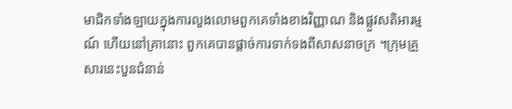មាជិកទាំងឡាយក្នុងការលួងលោមពួកគេទាំងខាងវិញ្ញាណ និងផ្លួវសតិអារម្មណ៍ ហើយនៅគ្រានោះ ពួកគេបានផ្តាច់ការទាក់ទងពីសាសនាចក្រ ។ក្រុមគ្រួសារនេះបួនជំនាន់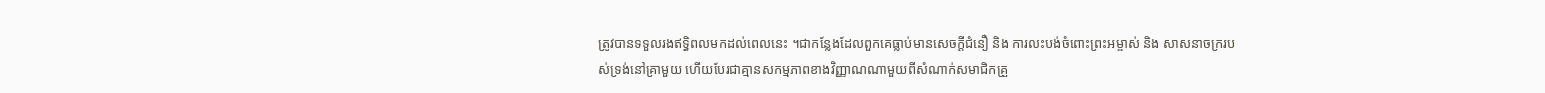ត្រូវបានទទួលរងឥទ្ធិពលមកដល់ពេលនេះ ។ជាកន្លែងដែលពួកគេធ្លាប់មានសេចក្តីជំនឿ និង ការលះបង់ចំពោះព្រះអម្ចាស់ និង សាសនាចក្ររបស់ទ្រង់នៅគ្រាមួយ ហើយបែរជាគ្មានសកម្មភាពខាងវិញ្ញាណណាមួយពីសំណាក់សមាជិកគ្រួ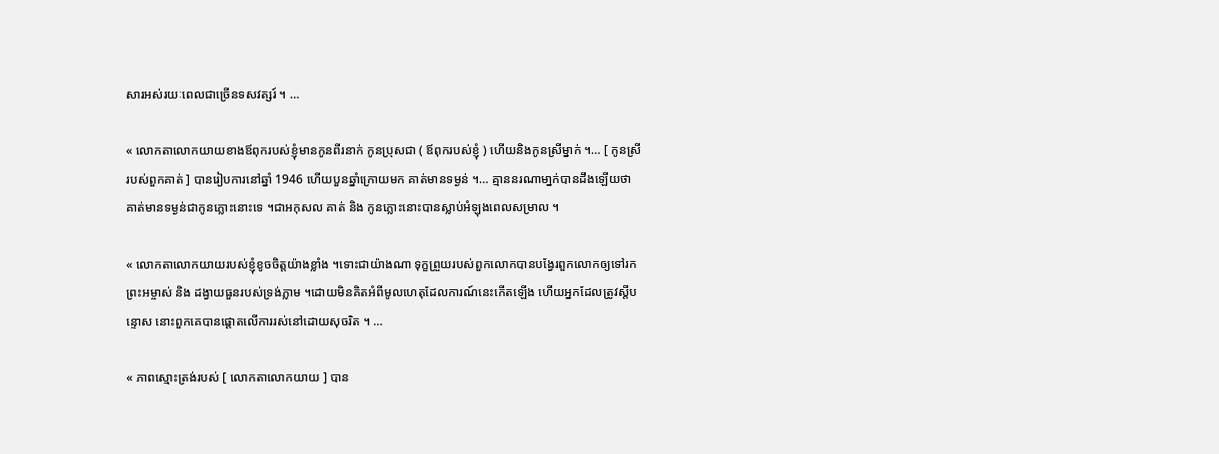សារអស់រយៈពេលជាច្រើនទសវត្សរ៍ ។ …

« លោកតាលោកយាយខាងឪពុករបស់ខ្ញុំមានកូនពីរនាក់ កូនប្រុសជា ( ឪពុករបស់ខ្ញុំ ) ហើយនិងកូនស្រីម្នាក់ ។… [ កូនស្រីរបស់ពួកគាត់ ] បានរៀបការនៅឆ្នាំ 1946 ហើយបួនឆ្នាំក្រោយមក គាត់មានទម្ងន់ ។… គ្មាននរណាមា្នក់បានដឹងឡើយថា គាត់មានទម្ងន់ជាកូនភ្លោះនោះទេ ។ជាអកុសល គាត់ និង កូនភ្លោះនោះបានស្លាប់អំឡុងពេលសម្រាល ។

« លោកតាលោកយាយរបស់ខ្ញុំខូចចិត្តយ៉ាងខ្លាំង ។ទោះជាយ៉ាងណា ទុក្ខព្រួយរបស់ពួកលោកបានបង្វែរពួកលោកឲ្យទៅរកព្រះអម្ចាស់ និង ដង្វាយធួនរបស់ទ្រង់ភ្លាម ។ដោយមិនគិតអំពីមូលហេតុដែលការណ៍នេះកើតឡើង ហើយអ្នកដែលត្រូវស្តីបន្ទោស នោះពួកគេបានផ្តោតលើការរស់នៅដោយសុចរិត ។ …

« ភាពស្មោះត្រង់របស់ [ លោកតាលោកយាយ ] បាន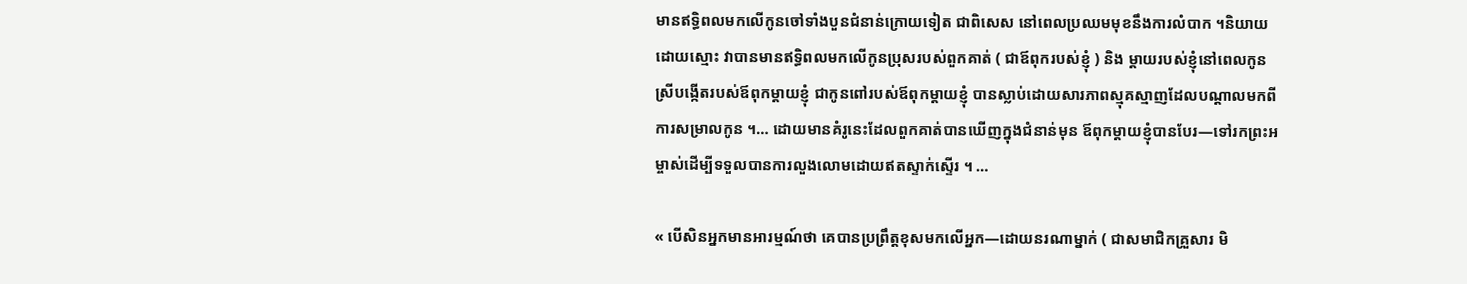មានឥទ្ធិពលមកលើកូនចៅទាំងបួនជំនាន់ក្រោយទៀត ជាពិសេស នៅពេលប្រឈមមុខនឹងការលំបាក ។និយាយដោយស្មោះ វាបានមានឥទ្ធិពលមកលើកូនប្រុសរបស់ពួកគាត់ ( ជាឪពុករបស់ខ្ញុំ ) និង ម្តាយរបស់ខ្ញុំនៅពេលកូនស្រីបង្កើតរបស់ឪពុកម្តាយខ្ញុំ ជាកូនពៅរបស់ឪពុកម្តាយខ្ញុំ បានស្លាប់ដោយសារភាពស្មុគស្មាញដែលបណ្តាលមកពីការសម្រាលកូន ។… ដោយមានគំរូនេះដែលពួកគាត់បានឃើញក្នុងជំនាន់មុន ឪពុកម្តាយខ្ញុំបានបែរ—ទៅរកព្រះអម្ចាស់ដើម្បីទទួលបានការលួងលោមដោយឥតស្ទាក់ស្ទើរ ។ …

« បើសិនអ្នកមានអារម្មណ៍ថា គេបានប្រព្រឹត្តខុសមកលើអ្នក—ដោយនរណាម្នាក់ ( ជាសមាជិកគ្រួសារ មិ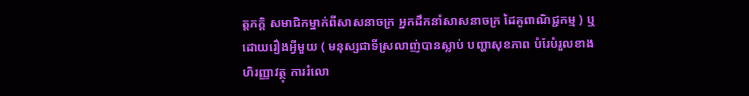ត្តភក្តិ សមាជិកម្នាក់ពីសាសនាចក្រ អ្នកដឹកនាំសាសនាចក្រ ដៃគូពាណិជ្ជកម្ម ) ឬ ដោយរឿងអ្វីមួយ ( មនុស្សជាទីស្រលាញ់បានស្លាប់ បញ្ហាសុខភាព បំរែបំរួលខាងហិរញ្ញាវត្ថុ ការរំលោ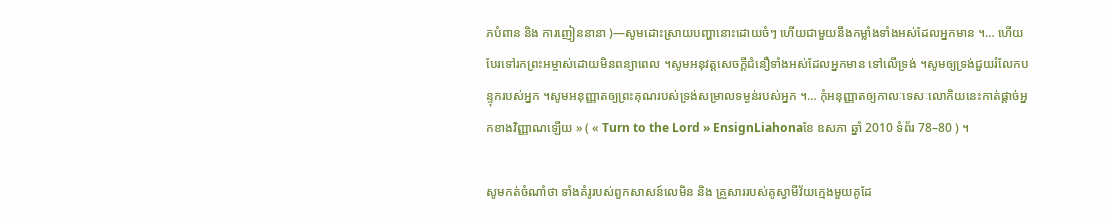ភបំពាន និង ការញៀននានា )—សូមដោះស្រាយបញ្ហានោះដោយចំៗ ហើយជាមួយនឹងកម្លាំងទាំងអស់ដែលអ្នកមាន ។… ហើយបែរទៅរកព្រះអម្ចាស់ដោយមិនពន្យាពេល ។សូមអនុវត្តសេចក្តីជំនឿទាំងអស់ដែលអ្នកមាន ទៅលើទ្រង់ ។សូមឲ្យទ្រង់ជួយរំលែកបន្ទុករបស់អ្នក ។សូមអនុញ្ញាតឲ្យព្រះគុណរបស់ទ្រង់សម្រាលទម្ងន់របស់អ្នក ។… កុំអនុញ្ញាតឲ្យកាលៈទេសៈលោកិយនេះកាត់ផ្តាច់អ្នកខាងវិញ្ញាណឡើយ » ( « Turn to the Lord » EnsignLiahonaខែ ឧសភា ឆ្នាំ 2010 ទំព័រ 78–80 ) ។

សូមកត់ចំណាំថា ទាំងគំរូរបស់ពួកសាសន៍លេមិន និង គ្រួសាររបស់គូស្វាមីវ័យក្មេងមួយគូដែ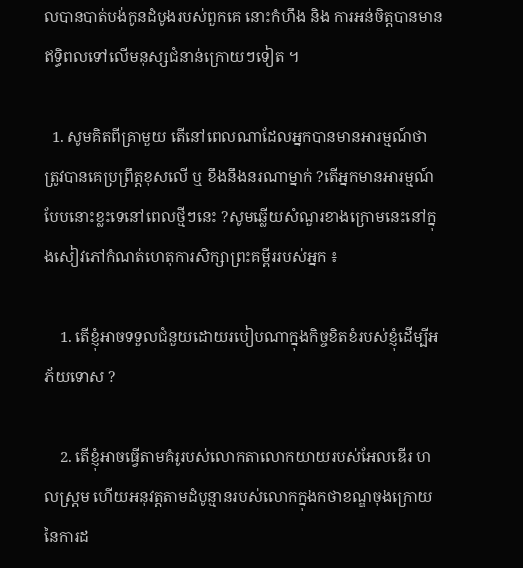លបានបាត់បង់កូនដំបូងរបស់ពួកគេ នោះកំហឹង និង ការអន់ចិត្តបានមានឥទ្ធិពលទៅលើមនុស្សជំនាន់ក្រោយៗទៀត ។

  1. សូមគិតពីគ្រាមួយ តើនៅពេលណាដែលអ្នកបានមានអារម្មណ៍ថា ត្រូវបានគេប្រព្រឹត្តខុសលើ ឬ ខឹងនឹងនរណាម្នាក់ ?តើអ្នកមានអារម្មណ៍បែបនោះខ្លះទេនៅពេលថ្មីៗនេះ ?សូមឆ្លើយសំណួរខាងក្រោមនេះនៅក្នុងសៀវភៅកំណត់ហេតុការសិក្សាព្រះគម្ពីររបស់អ្នក ៖

    1. តើខ្ញុំអាចទទួលជំនួយដោយរបៀបណាក្នុងកិច្ចខិតខំរបស់ខ្ញុំដើម្បីអភ័យទោស ?

    2. តើខ្ញុំអាចធ្វើតាមគំរូរបស់លោកតាលោកយាយរបស់អែលឌើរ ហលស្ត្រម ហើយអនុវត្តតាមដំបូន្មានរបស់លោកក្នុងកថាខណ្ឌចុងក្រោយនៃការដ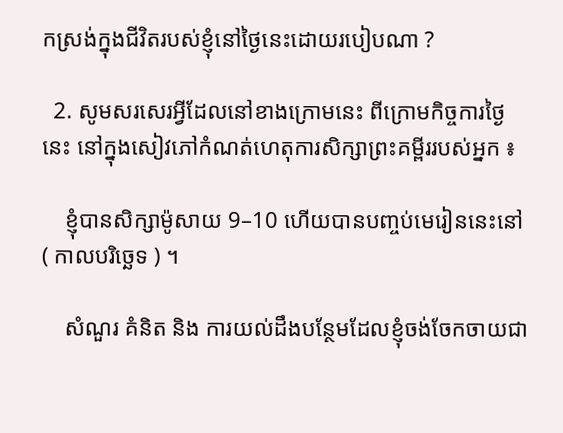កស្រង់ក្នុងជីវិតរបស់ខ្ញុំនៅថ្ងៃនេះដោយរបៀបណា ?

  2. សូមសរសេរអ្វីដែលនៅខាងក្រោមនេះ ពីក្រោមកិច្ចការថ្ងៃនេះ នៅក្នុងសៀវភៅកំណត់ហេតុការសិក្សាព្រះគម្ពីររបស់អ្នក ៖

    ខ្ញុំបានសិក្សាម៉ូសាយ 9–10 ហើយបានបញ្ចប់មេរៀននេះនៅ ( កាលបរិច្ឆេទ ) ។

    សំណួរ គំនិត និង ការយល់ដឹងបន្ថែមដែលខ្ញុំចង់ចែកចាយជា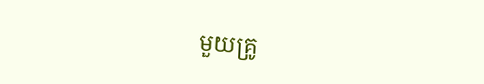មួយគ្រូ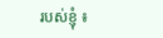របស់ខ្ញុំ ៖